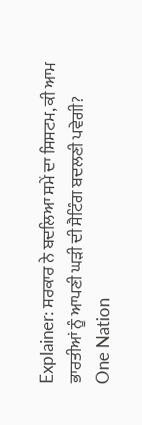Explainer: ਸਰਕਾਰ ਨੇ ਬਦਲਿਆ ਸਮੇਂ ਦਾ ਸਿਸਟਮ, ਕੀ ਆਮ ਭਾਰਤੀਆਂ ਨੂੰ ਆਪਣੀ ਘੜੀ ਦੀ ਸੈਟਿੰਗ ਬਦਲਣੀ ਪਵੇਗੀ?
One Nation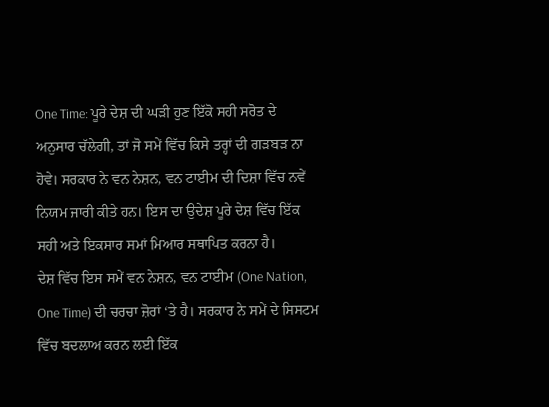One Time: ਪੂਰੇ ਦੇਸ਼ ਦੀ ਘੜੀ ਹੁਣ ਇੱਕੋ ਸਹੀ ਸਰੋਤ ਦੇ ਅਨੁਸਾਰ ਚੱਲੇਗੀ, ਤਾਂ ਜੋ ਸਮੇਂ ਵਿੱਚ ਕਿਸੇ ਤਰ੍ਹਾਂ ਦੀ ਗੜਬੜ ਨਾ ਹੋਵੇ। ਸਰਕਾਰ ਨੇ ਵਨ ਨੇਸ਼ਨ, ਵਨ ਟਾਈਮ ਦੀ ਦਿਸ਼ਾ ਵਿੱਚ ਨਵੇਂ ਨਿਯਮ ਜਾਰੀ ਕੀਤੇ ਹਨ। ਇਸ ਦਾ ਉਦੇਸ਼ ਪੂਰੇ ਦੇਸ਼ ਵਿੱਚ ਇੱਕ ਸਹੀ ਅਤੇ ਇਕਸਾਰ ਸਮਾਂ ਮਿਆਰ ਸਥਾਪਿਤ ਕਰਨਾ ਹੈ।
ਦੇਸ਼ ਵਿੱਚ ਇਸ ਸਮੇਂ ਵਨ ਨੇਸ਼ਨ, ਵਨ ਟਾਈਮ (One Nation, One Time) ਦੀ ਚਰਚਾ ਜ਼ੋਰਾਂ ‘ਤੇ ਹੈ। ਸਰਕਾਰ ਨੇ ਸਮੇਂ ਦੇ ਸਿਸਟਮ ਵਿੱਚ ਬਦਲਾਅ ਕਰਨ ਲਈ ਇੱਕ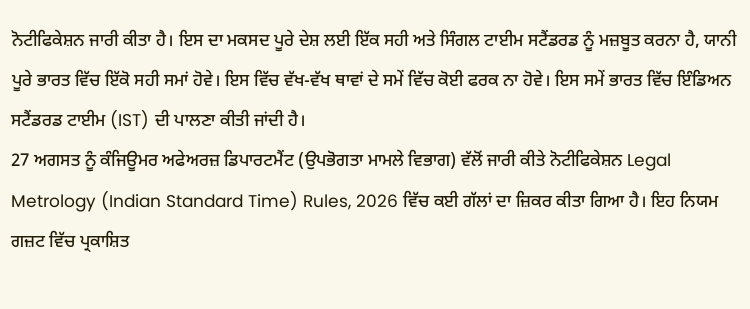ਨੋਟੀਫਿਕੇਸ਼ਨ ਜਾਰੀ ਕੀਤਾ ਹੈ। ਇਸ ਦਾ ਮਕਸਦ ਪੂਰੇ ਦੇਸ਼ ਲਈ ਇੱਕ ਸਹੀ ਅਤੇ ਸਿੰਗਲ ਟਾਈਮ ਸਟੈਂਡਰਡ ਨੂੰ ਮਜ਼ਬੂਤ ਕਰਨਾ ਹੈ, ਯਾਨੀ ਪੂਰੇ ਭਾਰਤ ਵਿੱਚ ਇੱਕੋ ਸਹੀ ਸਮਾਂ ਹੋਵੇ। ਇਸ ਵਿੱਚ ਵੱਖ-ਵੱਖ ਥਾਵਾਂ ਦੇ ਸਮੇਂ ਵਿੱਚ ਕੋਈ ਫਰਕ ਨਾ ਹੋਵੇ। ਇਸ ਸਮੇਂ ਭਾਰਤ ਵਿੱਚ ਇੰਡਿਅਨ ਸਟੈਂਡਰਡ ਟਾਈਮ (IST) ਦੀ ਪਾਲਣਾ ਕੀਤੀ ਜਾਂਦੀ ਹੈ।
27 ਅਗਸਤ ਨੂੰ ਕੰਜਿਊਮਰ ਅਫੇਅਰਜ਼ ਡਿਪਾਰਟਮੈਂਟ (ਉਪਭੋਗਤਾ ਮਾਮਲੇ ਵਿਭਾਗ) ਵੱਲੋਂ ਜਾਰੀ ਕੀਤੇ ਨੋਟੀਫਿਕੇਸ਼ਨ Legal Metrology (Indian Standard Time) Rules, 2026 ਵਿੱਚ ਕਈ ਗੱਲਾਂ ਦਾ ਜ਼ਿਕਰ ਕੀਤਾ ਗਿਆ ਹੈ। ਇਹ ਨਿਯਮ ਗਜ਼ਟ ਵਿੱਚ ਪ੍ਰਕਾਸ਼ਿਤ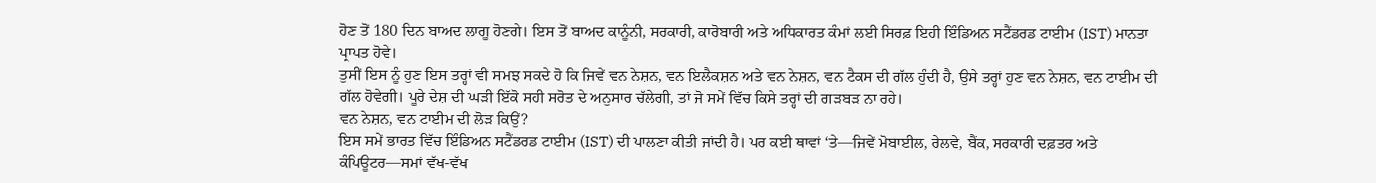ਹੋਣ ਤੋਂ 180 ਦਿਨ ਬਾਅਦ ਲਾਗੂ ਹੋਣਗੇ। ਇਸ ਤੋਂ ਬਾਅਦ ਕਾਨੂੰਨੀ, ਸਰਕਾਰੀ, ਕਾਰੋਬਾਰੀ ਅਤੇ ਅਧਿਕਾਰਤ ਕੰਮਾਂ ਲਈ ਸਿਰਫ਼ ਇਹੀ ਇੰਡਿਅਨ ਸਟੈਂਡਰਡ ਟਾਈਮ (IST) ਮਾਨਤਾ ਪ੍ਰਾਪਤ ਹੋਵੇ।
ਤੁਸੀਂ ਇਸ ਨੂੰ ਹੁਣ ਇਸ ਤਰ੍ਹਾਂ ਵੀ ਸਮਝ ਸਕਦੇ ਹੋ ਕਿ ਜਿਵੇਂ ਵਨ ਨੇਸ਼ਨ, ਵਨ ਇਲੈਕਸ਼ਨ ਅਤੇ ਵਨ ਨੇਸ਼ਨ, ਵਨ ਟੈਕਸ ਦੀ ਗੱਲ ਹੁੰਦੀ ਹੈ, ਉਸੇ ਤਰ੍ਹਾਂ ਹੁਣ ਵਨ ਨੇਸ਼ਨ, ਵਨ ਟਾਈਮ ਦੀ ਗੱਲ ਹੋਵੇਗੀ। ਪੂਰੇ ਦੇਸ਼ ਦੀ ਘੜੀ ਇੱਕੋ ਸਹੀ ਸਰੋਤ ਦੇ ਅਨੁਸਾਰ ਚੱਲੇਗੀ, ਤਾਂ ਜੋ ਸਮੇਂ ਵਿੱਚ ਕਿਸੇ ਤਰ੍ਹਾਂ ਦੀ ਗੜਬੜ ਨਾ ਰਹੇ।
ਵਨ ਨੇਸ਼ਨ, ਵਨ ਟਾਈਮ ਦੀ ਲੋੜ ਕਿਉਂ?
ਇਸ ਸਮੇਂ ਭਾਰਤ ਵਿੱਚ ਇੰਡਿਅਨ ਸਟੈਂਡਰਡ ਟਾਈਮ (IST) ਦੀ ਪਾਲਣਾ ਕੀਤੀ ਜਾਂਦੀ ਹੈ। ਪਰ ਕਈ ਥਾਵਾਂ ‘ਤੇ—ਜਿਵੇਂ ਮੋਬਾਈਲ, ਰੇਲਵੇ, ਬੈਂਕ, ਸਰਕਾਰੀ ਦਫ਼ਤਰ ਅਤੇ ਕੰਪਿਊਟਰ—ਸਮਾਂ ਵੱਖ-ਵੱਖ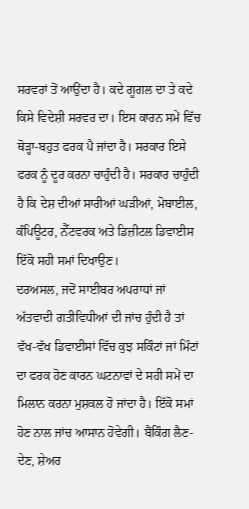ਸਰਵਰਾਂ ਤੋਂ ਆਉਂਦਾ ਹੈ। ਕਦੇ ਗੂਗਲ ਦਾ ਤੇ ਕਦੇ ਕਿਸੇ ਵਿਦੇਸ਼ੀ ਸਰਵਰ ਦਾ। ਇਸ ਕਾਰਨ ਸਮੇਂ ਵਿੱਚ ਥੋੜ੍ਹਾ-ਬਹੁਤ ਫਰਕ ਪੈ ਜਾਂਦਾ ਹੈ। ਸਰਕਾਰ ਇਸੇ ਫਰਕ ਨੂੰ ਦੂਰ ਕਰਨਾ ਚਾਹੁੰਦੀ ਹੈ। ਸਰਕਾਰ ਚਾਹੁੰਦੀ ਹੈ ਕਿ ਦੇਸ਼ ਦੀਆਂ ਸਾਰੀਆਂ ਘੜੀਆਂ, ਮੋਬਾਈਲ, ਕੰਪਿਊਟਰ, ਨੈੱਟਵਰਕ ਅਤੇ ਡਿਜ਼ੀਟਲ ਡਿਵਾਈਸ ਇੱਕੋ ਸਹੀ ਸਮਾਂ ਦਿਖਾਉਣ।
ਦਰਅਸਲ, ਜਦੋਂ ਸਾਈਬਰ ਅਪਰਾਧਾਂ ਜਾਂ ਅੱਤਵਾਦੀ ਗਤੀਵਿਧੀਆਂ ਦੀ ਜਾਂਚ ਹੁੰਦੀ ਹੈ ਤਾਂ ਵੱਖ-ਵੱਖ ਡਿਵਾਈਸਾਂ ਵਿੱਚ ਕੁਝ ਸਕਿੰਟਾਂ ਜਾਂ ਮਿੰਟਾਂ ਦਾ ਫਰਕ ਹੋਣ ਕਾਰਨ ਘਟਨਾਵਾਂ ਦੇ ਸਹੀ ਸਮੇਂ ਦਾ ਮਿਲਾਨ ਕਰਨਾ ਮੁਸ਼ਕਲ ਹੋ ਜਾਂਦਾ ਹੈ। ਇੱਕੋ ਸਮਾਂ ਹੋਣ ਨਾਲ ਜਾਂਚ ਆਸਾਨ ਹੋਵੇਗੀ। ਬੈਂਕਿੰਗ ਲੈਣ-ਦੇਣ, ਸ਼ੇਅਰ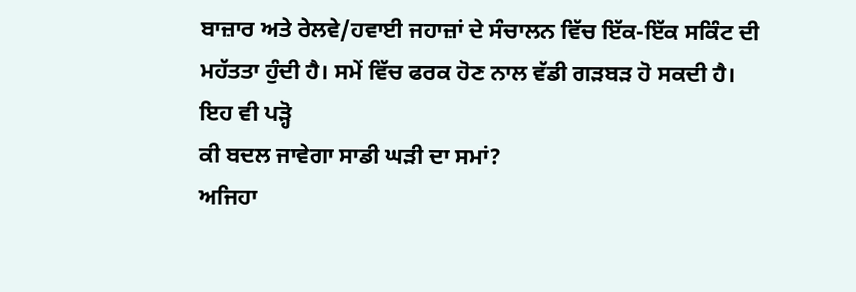ਬਾਜ਼ਾਰ ਅਤੇ ਰੇਲਵੇ/ਹਵਾਈ ਜਹਾਜ਼ਾਂ ਦੇ ਸੰਚਾਲਨ ਵਿੱਚ ਇੱਕ-ਇੱਕ ਸਕਿੰਟ ਦੀ ਮਹੱਤਤਾ ਹੁੰਦੀ ਹੈ। ਸਮੇਂ ਵਿੱਚ ਫਰਕ ਹੋਣ ਨਾਲ ਵੱਡੀ ਗੜਬੜ ਹੋ ਸਕਦੀ ਹੈ।
ਇਹ ਵੀ ਪੜ੍ਹੋ
ਕੀ ਬਦਲ ਜਾਵੇਗਾ ਸਾਡੀ ਘੜੀ ਦਾ ਸਮਾਂ?
ਅਜਿਹਾ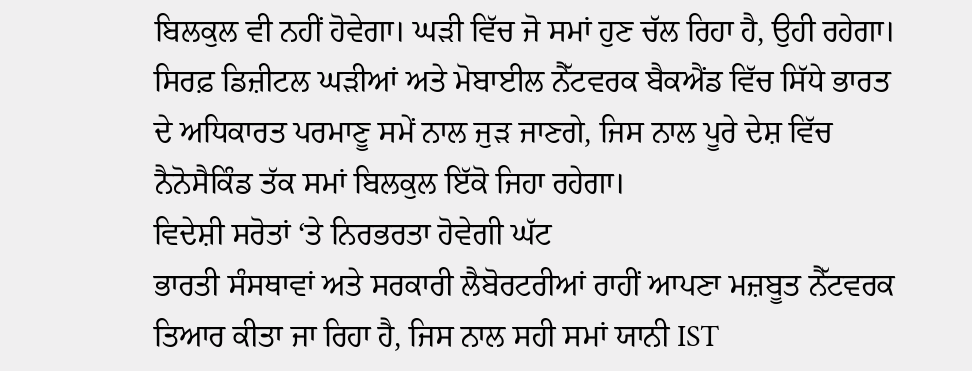ਬਿਲਕੁਲ ਵੀ ਨਹੀਂ ਹੋਵੇਗਾ। ਘੜੀ ਵਿੱਚ ਜੋ ਸਮਾਂ ਹੁਣ ਚੱਲ ਰਿਹਾ ਹੈ, ਉਹੀ ਰਹੇਗਾ। ਸਿਰਫ਼ ਡਿਜ਼ੀਟਲ ਘੜੀਆਂ ਅਤੇ ਮੋਬਾਈਲ ਨੈੱਟਵਰਕ ਬੈਕਐਂਡ ਵਿੱਚ ਸਿੱਧੇ ਭਾਰਤ ਦੇ ਅਧਿਕਾਰਤ ਪਰਮਾਣੂ ਸਮੇਂ ਨਾਲ ਜੁੜ ਜਾਣਗੇ, ਜਿਸ ਨਾਲ ਪੂਰੇ ਦੇਸ਼ ਵਿੱਚ ਨੈਨੋਸੈਕਿੰਡ ਤੱਕ ਸਮਾਂ ਬਿਲਕੁਲ ਇੱਕੋ ਜਿਹਾ ਰਹੇਗਾ।
ਵਿਦੇਸ਼ੀ ਸਰੋਤਾਂ ‘ਤੇ ਨਿਰਭਰਤਾ ਹੋਵੇਗੀ ਘੱਟ
ਭਾਰਤੀ ਸੰਸਥਾਵਾਂ ਅਤੇ ਸਰਕਾਰੀ ਲੈਬੋਰਟਰੀਆਂ ਰਾਹੀਂ ਆਪਣਾ ਮਜ਼ਬੂਤ ਨੈੱਟਵਰਕ ਤਿਆਰ ਕੀਤਾ ਜਾ ਰਿਹਾ ਹੈ, ਜਿਸ ਨਾਲ ਸਹੀ ਸਮਾਂ ਯਾਨੀ IST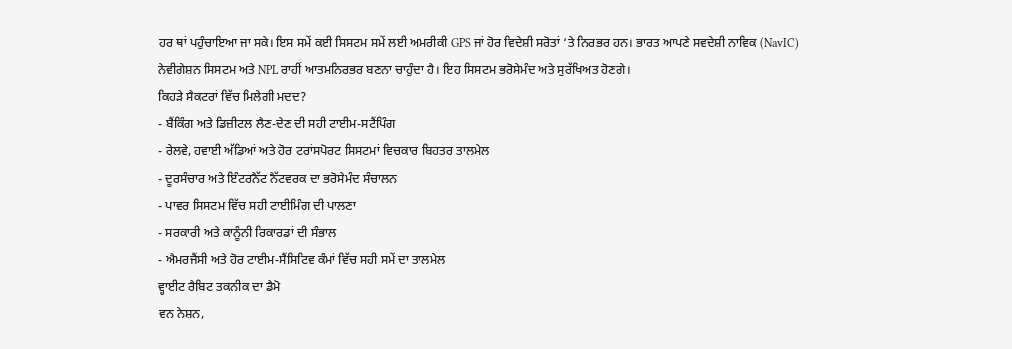ਹਰ ਥਾਂ ਪਹੁੰਚਾਇਆ ਜਾ ਸਕੇ। ਇਸ ਸਮੇਂ ਕਈ ਸਿਸਟਮ ਸਮੇਂ ਲਈ ਅਮਰੀਕੀ GPS ਜਾਂ ਹੋਰ ਵਿਦੇਸ਼ੀ ਸਰੋਤਾਂ ‘ਤੇ ਨਿਰਭਰ ਹਨ। ਭਾਰਤ ਆਪਣੇ ਸਵਦੇਸ਼ੀ ਨਾਵਿਕ (NavIC) ਨੇਵੀਗੇਸ਼ਨ ਸਿਸਟਮ ਅਤੇ NPL ਰਾਹੀਂ ਆਤਮਨਿਰਭਰ ਬਣਨਾ ਚਾਹੁੰਦਾ ਹੈ। ਇਹ ਸਿਸਟਮ ਭਰੋਸੇਮੰਦ ਅਤੇ ਸੁਰੱਖਿਅਤ ਹੋਣਗੇ।
ਕਿਹੜੇ ਸੈਕਟਰਾਂ ਵਿੱਚ ਮਿਲੇਗੀ ਮਦਦ?
- ਬੈਂਕਿੰਗ ਅਤੇ ਡਿਜ਼ੀਟਲ ਲੈਣ-ਦੇਣ ਦੀ ਸਹੀ ਟਾਈਮ-ਸਟੈਂਪਿੰਗ
- ਰੇਲਵੇ, ਹਵਾਈ ਅੱਡਿਆਂ ਅਤੇ ਹੋਰ ਟਰਾਂਸਪੋਰਟ ਸਿਸਟਮਾਂ ਵਿਚਕਾਰ ਬਿਹਤਰ ਤਾਲਮੇਲ
- ਦੂਰਸੰਚਾਰ ਅਤੇ ਇੰਟਰਨੈੱਟ ਨੈੱਟਵਰਕ ਦਾ ਭਰੋਸੇਮੰਦ ਸੰਚਾਲਨ
- ਪਾਵਰ ਸਿਸਟਮ ਵਿੱਚ ਸਹੀ ਟਾਈਮਿੰਗ ਦੀ ਪਾਲਣਾ
- ਸਰਕਾਰੀ ਅਤੇ ਕਾਨੂੰਨੀ ਰਿਕਾਰਡਾਂ ਦੀ ਸੰਭਾਲ
- ਐਮਰਜੈਂਸੀ ਅਤੇ ਹੋਰ ਟਾਈਮ-ਸੈਂਸਿਟਿਵ ਕੰਮਾਂ ਵਿੱਚ ਸਹੀ ਸਮੇਂ ਦਾ ਤਾਲਮੇਲ
ਵ੍ਹਾਈਟ ਰੈਬਿਟ ਤਕਨੀਕ ਦਾ ਡੈਮੋ
ਵਨ ਨੇਸ਼ਨ,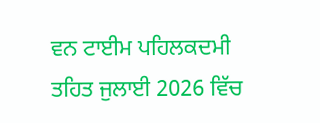ਵਨ ਟਾਈਮ ਪਹਿਲਕਦਮੀ ਤਹਿਤ ਜੁਲਾਈ 2026 ਵਿੱਚ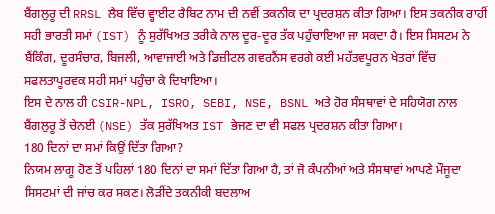ਬੈਂਗਲੁਰੂ ਦੀ RRSL ਲੈਬ ਵਿੱਚ ਵ੍ਹਾਈਟ ਰੈਬਿਟ ਨਾਮ ਦੀ ਨਵੀਂ ਤਕਨੀਕ ਦਾ ਪ੍ਰਦਰਸ਼ਨ ਕੀਤਾ ਗਿਆ। ਇਸ ਤਕਨੀਕ ਰਾਹੀਂ ਸਹੀ ਭਾਰਤੀ ਸਮਾਂ (IST) ਨੂੰ ਸੁਰੱਖਿਅਤ ਤਰੀਕੇ ਨਾਲ ਦੂਰ-ਦੂਰ ਤੱਕ ਪਹੁੰਚਾਇਆ ਜਾ ਸਕਦਾ ਹੈ। ਇਸ ਸਿਸਟਮ ਨੇ ਬੈਂਕਿੰਗ, ਦੂਰਸੰਚਾਰ, ਬਿਜਲੀ, ਆਵਾਜਾਈ ਅਤੇ ਡਿਜ਼ੀਟਲ ਗਵਰਨੈਂਸ ਵਰਗੇ ਕਈ ਮਹੱਤਵਪੂਰਨ ਖੇਤਰਾਂ ਵਿੱਚ ਸਫਲਤਾਪੂਰਵਕ ਸਹੀ ਸਮਾਂ ਪਹੁੰਚਾ ਕੇ ਦਿਖਾਇਆ।
ਇਸ ਦੇ ਨਾਲ ਹੀ CSIR-NPL, ISRO, SEBI, NSE, BSNL ਅਤੇ ਹੋਰ ਸੰਸਥਾਵਾਂ ਦੇ ਸਹਿਯੋਗ ਨਾਲ ਬੈਂਗਲੁਰੂ ਤੋਂ ਚੇਨਈ (NSE) ਤੱਕ ਸੁਰੱਖਿਅਤ IST ਭੇਜਣ ਦਾ ਵੀ ਸਫਲ ਪ੍ਰਦਰਸ਼ਨ ਕੀਤਾ ਗਿਆ।
180 ਦਿਨਾਂ ਦਾ ਸਮਾਂ ਕਿਉਂ ਦਿੱਤਾ ਗਿਆ?
ਨਿਯਮ ਲਾਗੂ ਹੋਣ ਤੋਂ ਪਹਿਲਾਂ 180 ਦਿਨਾਂ ਦਾ ਸਮਾਂ ਦਿੱਤਾ ਗਿਆ ਹੈ, ਤਾਂ ਜੋ ਕੰਪਨੀਆਂ ਅਤੇ ਸੰਸਥਾਵਾਂ ਆਪਣੇ ਮੌਜੂਦਾ ਸਿਸਟਮਾਂ ਦੀ ਜਾਂਚ ਕਰ ਸਕਣ। ਲੋੜੀਂਦੇ ਤਕਨੀਕੀ ਬਦਲਾਅ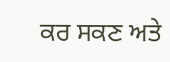ਕਰ ਸਕਣ ਅਤੇ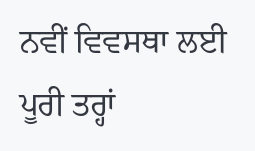ਨਵੀਂ ਵਿਵਸਥਾ ਲਈ ਪੂਰੀ ਤਰ੍ਹਾਂ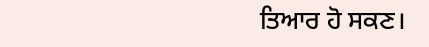ਤਿਆਰ ਹੋ ਸਕਣ।